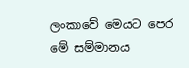ලංකාවේ මෙයට පෙර මේ සම්මානය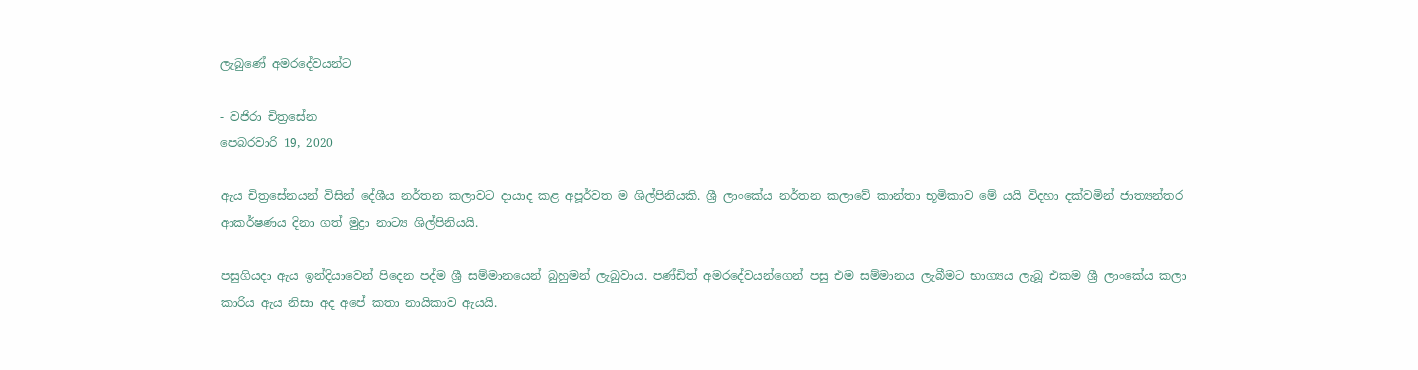ලැබුණේ අමරදේවයන්ට

- වජිරා චිත්‍රසේන
පෙබරවාරි 19, 2020

ඇය චිත්‍රසේනයන් විසින් දේශීය නර්තන කලාවට දායාද කළ අපූර්වත ම ශිල්පිනියකි. ශ්‍රී ලාංකේය නර්තන කලාවේ කාන්තා භූමිකාව මේ යයි විදහා දක්වමින් ජාත්‍යන්තර ආකර්ෂණය දිනා ගත් මුද්‍රා නාට්‍ය ශිල්පිනියයි.

පසුගියදා ඇය ඉන්දියාවෙන් පිදෙන පද්ම ශ්‍රී සම්මානයෙන් බුහුමන් ලැබුවාය. පණ්ඩිත් අමරදේවයන්ගෙන් පසු එම සම්මානය ලැබීමට භාග්‍යය ලැබූ එකම ශ්‍රී ලාංකේය කලා කාරිය ඇය නිසා අද අපේ කතා නායිකාව ඇයයි.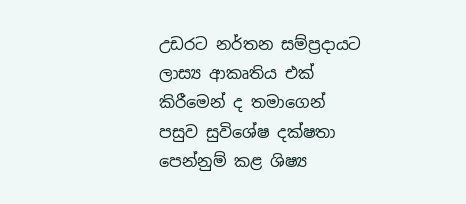උඩරට නර්තන සම්ප්‍රදායට ලාස්‍ය ආකෘතිය එක් කිරීමෙන් ද තමාගෙන් පසුව සුවිශේෂ දක්ෂතා පෙන්නුම් කළ ශිෂ්‍ය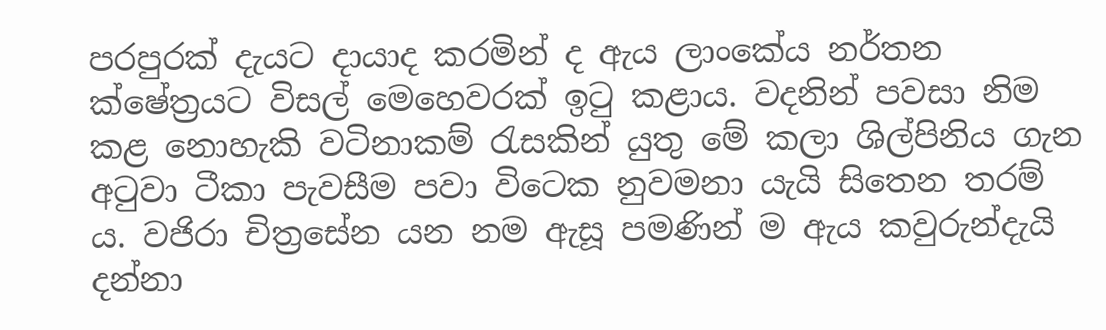පරපුරක් දැයට දායාද කරමින් ද ඇය ලාංකේය නර්තන ක්ෂේත්‍රයට විසල් මෙහෙවරක් ඉටු කළාය. වදනින් පවසා නිම කළ නොහැකි වටිනාකම් රැසකින් යුතු මේ කලා ශිල්පිනිය ගැන අටුවා ටීකා පැවසීම පවා විටෙක නුවමනා යැයි සිතෙන තරම් ය. වජිරා චිත්‍රසේන යන නම ඇසූ පමණින් ම ඇය කවුරුන්දැයි දන්නා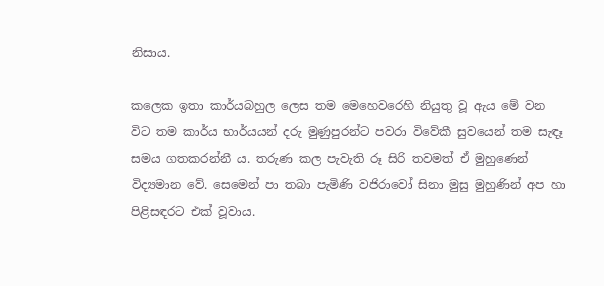නිසාය.

කලෙක ඉතා කාර්යබහුල ලෙස තම මෙහෙවරෙහි නියුතු වූ ඇය මේ වන විට තම කාර්ය භාර්යයන් දරු මුණුපුරන්ට පවරා විවේකී සුවයෙන් තම සැඳෑ සමය ගතකරන්නී ය. තරුණ කල පැවැති රූ සිරි තවමත් ඒ මුහුණෙන් විද්‍යමාන වේ. සෙමෙන් පා තබා පැමිණි වජිරාවෝ සිනා මුසු මුහුණින් අප හා පිළිසඳරට එක් වූවාය.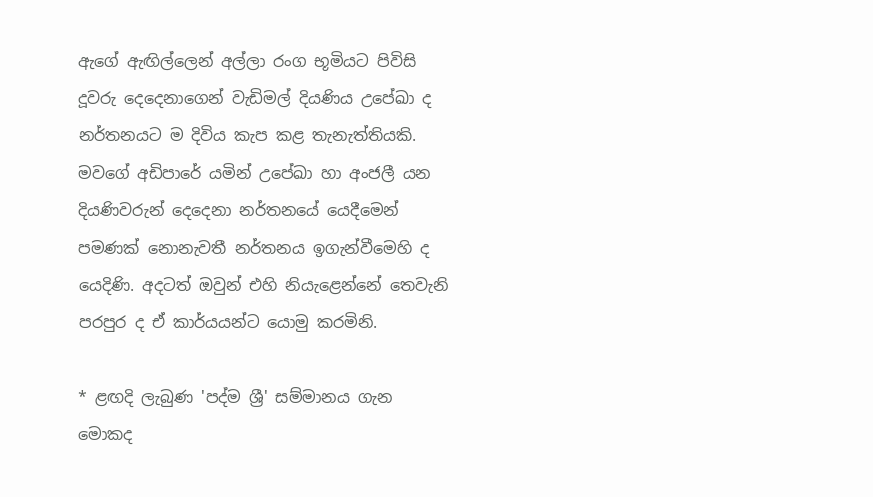ඇගේ ඇඟිල්ලෙන් අල්ලා රංග භූමියට පිවිසි දූවරු දෙදෙනාගෙන් වැඩිමල් දියණිය උපේඛා ද නර්තනයට ම දිවිය කැප කළ තැනැත්තියකි. මවගේ අඩිපාරේ යමින් උපේඛා හා අංජලී යන දියණිවරුන් දෙදෙනා නර්තනයේ යෙදීමෙන් පමණක් නොනැවතී නර්තනය ඉගැන්වීමෙහි ද යෙදිණි. අදටත් ඔවුන් එහි නියැළෙන්නේ තෙවැනි පරපුර ද ඒ කාර්යයන්ට යොමු කරමිනි.

* ළඟදි ලැබුණ 'පද්ම ශ්‍රී' සම්මානය ගැන මොකද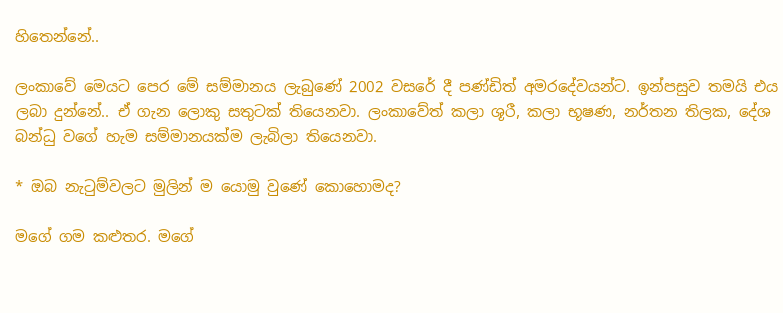හිතෙන්නේ..

ලංකාවේ මෙයට පෙර මේ සම්මානය ලැබුණේ 2002 වසරේ දී පණ්ඩිත් අමරදේවයන්ට. ඉන්පසුව තමයි එය ලබා දුන්නේ.. ඒ ගැන ලොකු සතුටක් තියෙනවා. ලංකාවේත් කලා ශූරී, කලා භූෂණ, නර්තන තිලක, දේශ බන්ධු වගේ හැම සම්මානයක්ම ලැබිලා තියෙනවා.

* ඔබ නැටුම්වලට මුලින් ම යොමු වුණේ කොහොමද?

මගේ ගම කළුතර. මගේ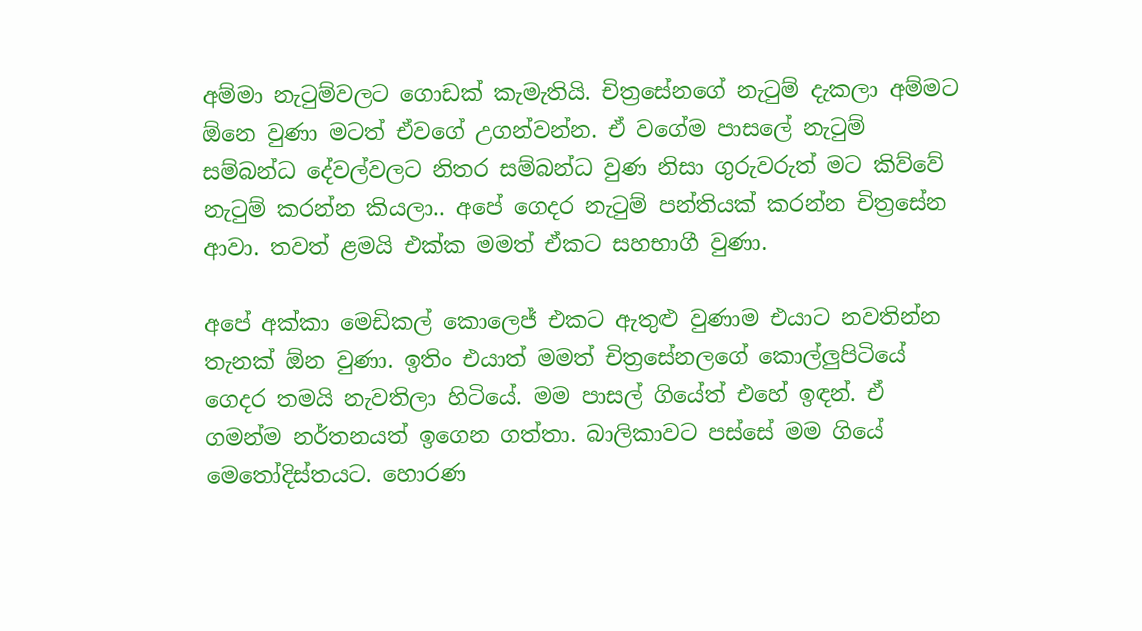අම්මා නැටුම්වලට ගොඩක් කැමැතියි. චිත්‍රසේනගේ නැටුම් දැකලා අම්මට ඕනෙ වුණා මටත් ඒවගේ උගන්වන්න. ඒ වගේම පාසලේ නැටුම් සම්බන්ධ දේවල්වලට නිතර සම්බන්ධ වුණ නිසා ගුරුවරුත් මට කිව්වේ නැටුම් කරන්න කියලා.. අපේ ගෙදර නැටුම් පන්තියක් කරන්න චිත්‍රසේන ආවා. තවත් ළමයි එක්ක මමත් ඒකට සහභාගී වුණා.

අපේ අක්කා මෙඩිකල් කොලෙජ් එකට ඇතුළු වුණාම එයාට නවතින්න තැනක් ඕන වුණා. ඉතිං එයාත් මමත් චිත්‍රසේනලගේ කොල්ලුපිටියේ ගෙදර තමයි නැවතිලා හිටියේ. මම පාසල් ගියේත් එහේ ඉඳන්. ඒ ගමන්ම නර්තනයත් ඉගෙන ගත්තා. බාලිකාවට පස්සේ මම ගියේ මෙතෝදිස්තයට. හොරණ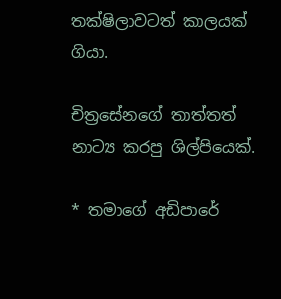තක්ෂිලාවටත් කාලයක් ගියා.

චිත්‍රසේනගේ තාත්තත් නාට්‍ය කරපු ශිල්පියෙක්.

* තමාගේ අඩිපාරේ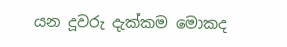යන දූවරු දැක්කම මොකද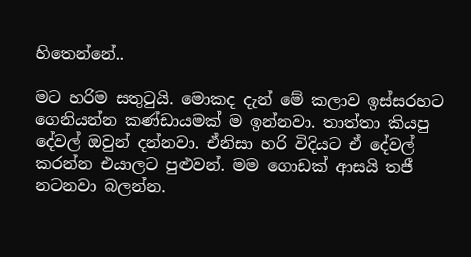හිතෙන්නේ..

මට හරිම සතුටුයි. මොකද දැන් මේ කලාව ඉස්සරහට ගෙනියන්න කණ්ඩායමක් ම ඉන්නවා. තාත්තා කියපු දේවල් ඔවුන් දන්නවා. ඒනිසා හරි විදියට ඒ දේවල් කරන්න එයාලට පුළුවන්. මම ගොඩක් ආසයි තජී නටනවා බලන්න.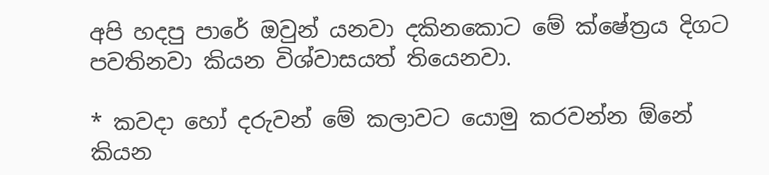අපි හදපු පාරේ ඔවුන් යනවා දකිනකොට මේ ක්ෂේත්‍රය දිගට පවතිනවා කියන විශ්වාසයත් තියෙනවා.

* කවදා හෝ දරුවන් මේ කලාවට යොමු කරවන්න ඕනේ කියන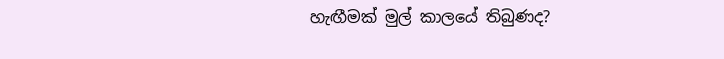හැඟීමක් මුල් කාලයේ තිබුණද?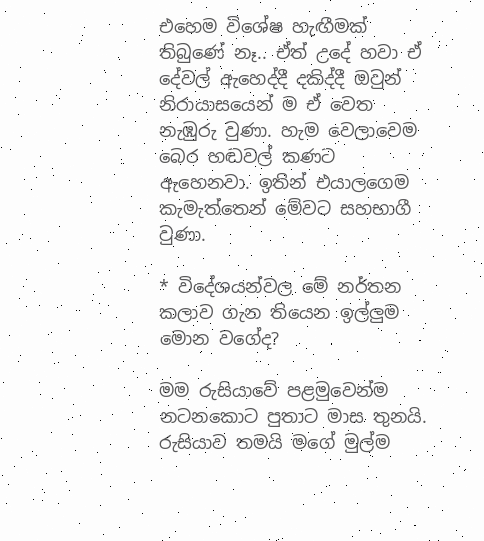එහෙම විශේෂ හැඟීමක් තිබුණේ නෑ.. ඒත් උදේ හවා ඒ දේවල් ඇහෙද්දී දකිද්දී ඔවුන් නිරායාසයෙන් ම ඒ වෙත නැඹුරු වුණා. හැම වෙලාවෙම බෙර හඬවල් කණට ඇහෙනවා. ඉතින් එයාලගෙම කැමැත්තෙන් මේවට සහභාගී වුණා.

* විදේශයන්වල මේ නර්තන කලාව ගැන තියෙන ඉල්ලුම මොන වගේද?

මම රුසියාවේ පළමුවෙන්ම නටනකොට පුතාට මාස තුනයි. රුසියාව තමයි මගේ මුල්ම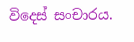විදෙස් සංචාරය.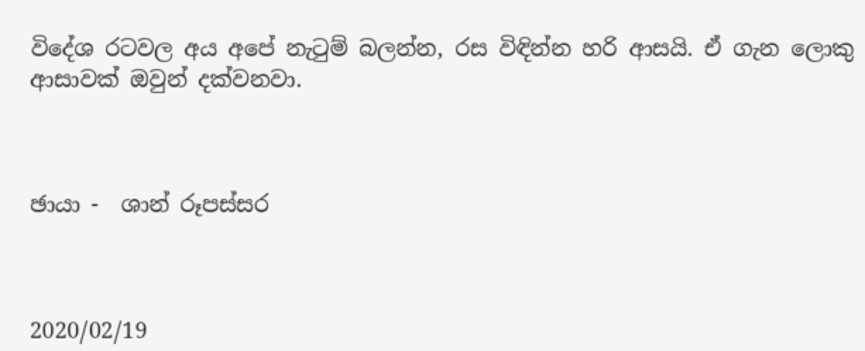විදේශ රටවල අය අපේ නැටුම් බලන්න, රස විඳින්න හරි ආසයි. ඒ ගැන ලොකු ආසාවක් ඔවුන් දක්වනවා.



ඡායා -  ශාන් රූපස්සර



2020/02/19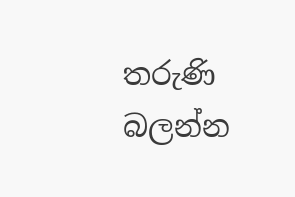තරුණි බලන්න